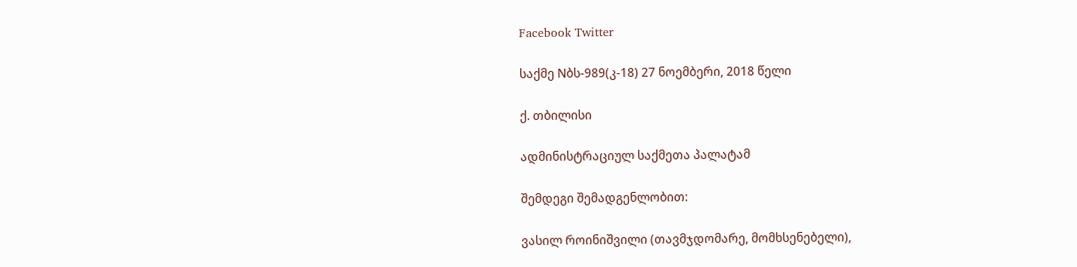Facebook Twitter

საქმე Nბს-989(კ-18) 27 ნოემბერი, 2018 წელი

ქ. თბილისი

ადმინისტრაციულ საქმეთა პალატამ

შემდეგი შემადგენლობით:

ვასილ როინიშვილი (თავმჯდომარე, მომხსენებელი),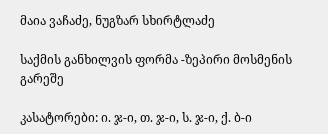მაია ვაჩაძე, ნუგზარ სხირტლაძე

საქმის განხილვის ფორმა -ზეპირი მოსმენის გარეშე

კასატორები: ი. ჯ-ი, თ. ჯ-ი, ს. ჯ-ი, ქ. ბ-ი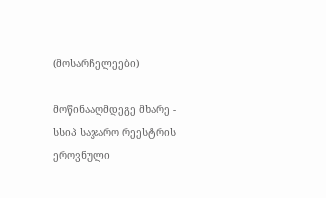(მოსარჩელეები)

მოწინააღმდეგე მხარე - სსიპ საჯარო რეესტრის ეროვნული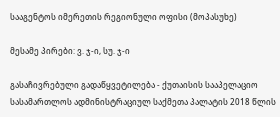სააგენტოს იმერეთის რეგიონული ოფისი (მოპასუხე)

მესამე პირები: ვ. ჯ-ი, სუ. ჯ-ი

გასაჩივრებული გადაწყვეტილება - ქუთაისის სააპელაციო სასამართლოს ადმინისტრაციულ საქმეთა პალატის 2018 წლის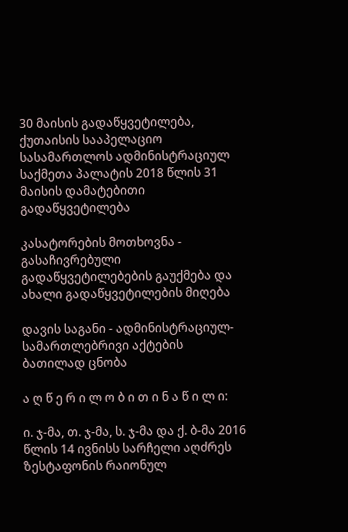30 მაისის გადაწყვეტილება, ქუთაისის სააპელაციო სასამართლოს ადმინისტრაციულ საქმეთა პალატის 2018 წლის 31 მაისის დამატებითი გადაწყვეტილება

კასატორების მოთხოვნა - გასაჩივრებული გადაწყვეტილებების გაუქმება და ახალი გადაწყვეტილების მიღება

დავის საგანი - ადმინისტრაციულ-სამართლებრივი აქტების ბათილად ცნობა

ა ღ წ ე რ ი ლ ო ბ ი თ ი ნ ა წ ი ლ ი:

ი. ჯ-მა, თ. ჯ-მა, ს. ჯ-მა და ქ. ბ-მა 2016 წლის 14 ივნისს სარჩელი აღძრეს ზესტაფონის რაიონულ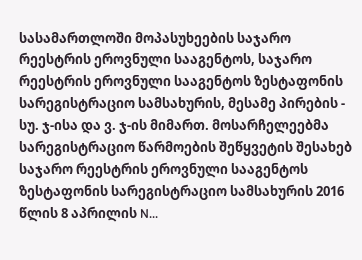სასამართლოში მოპასუხეების საჯარო რეესტრის ეროვნული სააგენტოს, საჯარო რეესტრის ეროვნული სააგენტოს ზესტაფონის სარეგისტრაციო სამსახურის, მესამე პირების - სუ. ჯ-ისა და ვ. ჯ-ის მიმართ. მოსარჩელეებმა სარეგისტრაციო წარმოების შეწყვეტის შესახებ საჯარო რეესტრის ეროვნული სააგენტოს ზესტაფონის სარეგისტრაციო სამსახურის 2016 წლის 8 აპრილის N...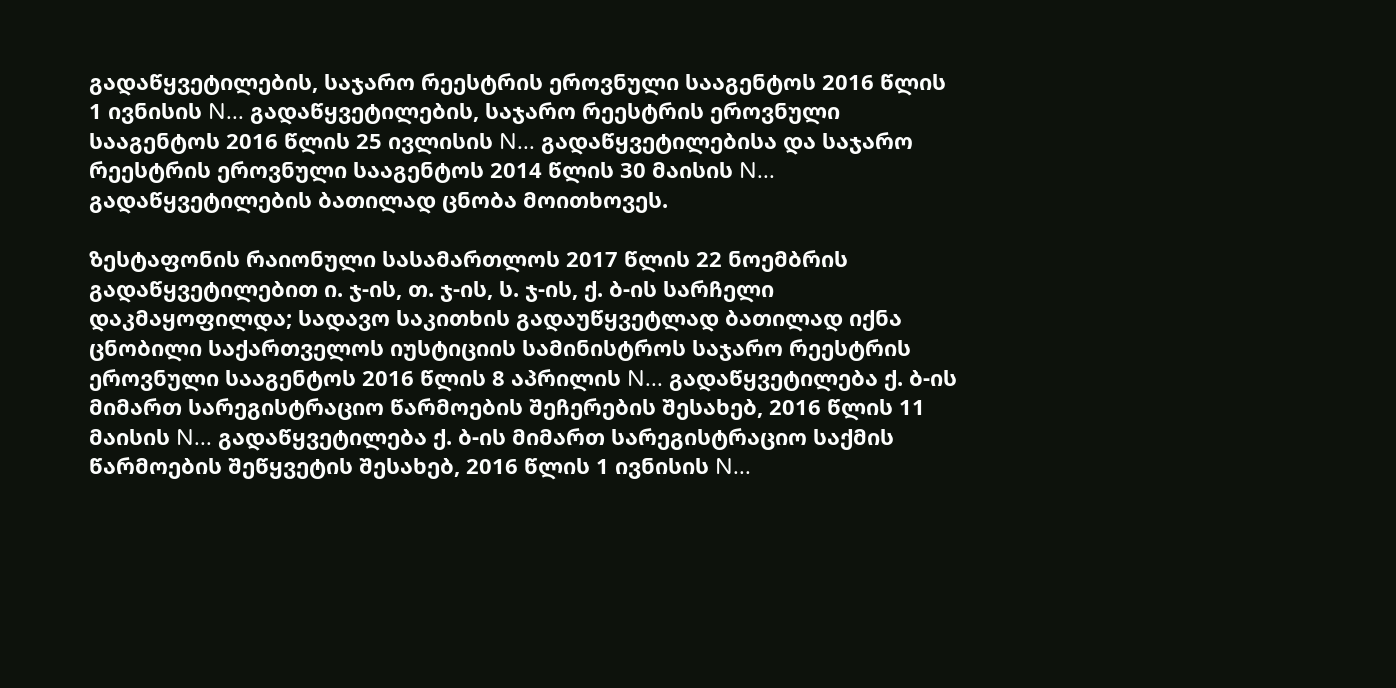გადაწყვეტილების, საჯარო რეესტრის ეროვნული სააგენტოს 2016 წლის 1 ივნისის N... გადაწყვეტილების, საჯარო რეესტრის ეროვნული სააგენტოს 2016 წლის 25 ივლისის N... გადაწყვეტილებისა და საჯარო რეესტრის ეროვნული სააგენტოს 2014 წლის 30 მაისის N... გადაწყვეტილების ბათილად ცნობა მოითხოვეს.

ზესტაფონის რაიონული სასამართლოს 2017 წლის 22 ნოემბრის გადაწყვეტილებით ი. ჯ-ის, თ. ჯ-ის, ს. ჯ-ის, ქ. ბ-ის სარჩელი დაკმაყოფილდა; სადავო საკითხის გადაუწყვეტლად ბათილად იქნა ცნობილი საქართველოს იუსტიციის სამინისტროს საჯარო რეესტრის ეროვნული სააგენტოს 2016 წლის 8 აპრილის N... გადაწყვეტილება ქ. ბ-ის მიმართ სარეგისტრაციო წარმოების შეჩერების შესახებ, 2016 წლის 11 მაისის N... გადაწყვეტილება ქ. ბ-ის მიმართ სარეგისტრაციო საქმის წარმოების შეწყვეტის შესახებ, 2016 წლის 1 ივნისის N...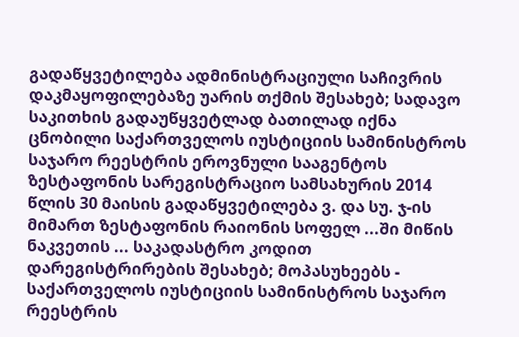გადაწყვეტილება ადმინისტრაციული საჩივრის დაკმაყოფილებაზე უარის თქმის შესახებ; სადავო საკითხის გადაუწყვეტლად ბათილად იქნა ცნობილი საქართველოს იუსტიციის სამინისტროს საჯარო რეესტრის ეროვნული სააგენტოს ზესტაფონის სარეგისტრაციო სამსახურის 2014 წლის 30 მაისის გადაწყვეტილება ვ. და სუ. ჯ-ის მიმართ ზესტაფონის რაიონის სოფელ ...ში მიწის ნაკვეთის ... საკადასტრო კოდით დარეგისტრირების შესახებ; მოპასუხეებს - საქართველოს იუსტიციის სამინისტროს საჯარო რეესტრის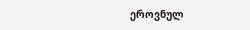ეროვნულ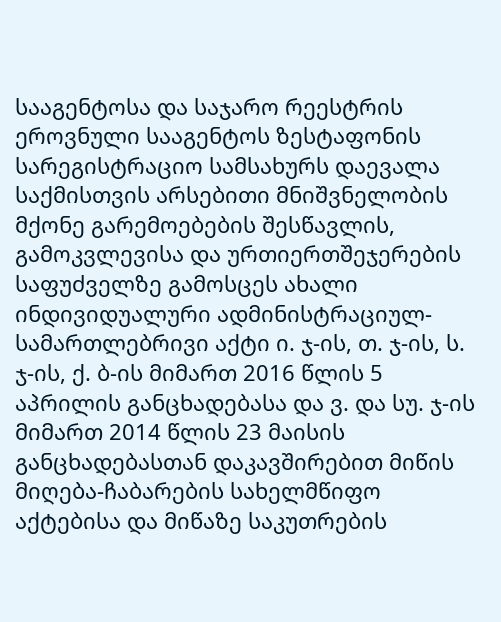სააგენტოსა და საჯარო რეესტრის ეროვნული სააგენტოს ზესტაფონის სარეგისტრაციო სამსახურს დაევალა საქმისთვის არსებითი მნიშვნელობის მქონე გარემოებების შესწავლის, გამოკვლევისა და ურთიერთშეჯერების საფუძველზე გამოსცეს ახალი ინდივიდუალური ადმინისტრაციულ-სამართლებრივი აქტი ი. ჯ-ის, თ. ჯ-ის, ს. ჯ-ის, ქ. ბ-ის მიმართ 2016 წლის 5 აპრილის განცხადებასა და ვ. და სუ. ჯ-ის მიმართ 2014 წლის 23 მაისის განცხადებასთან დაკავშირებით მიწის მიღება-ჩაბარების სახელმწიფო აქტებისა და მიწაზე საკუთრების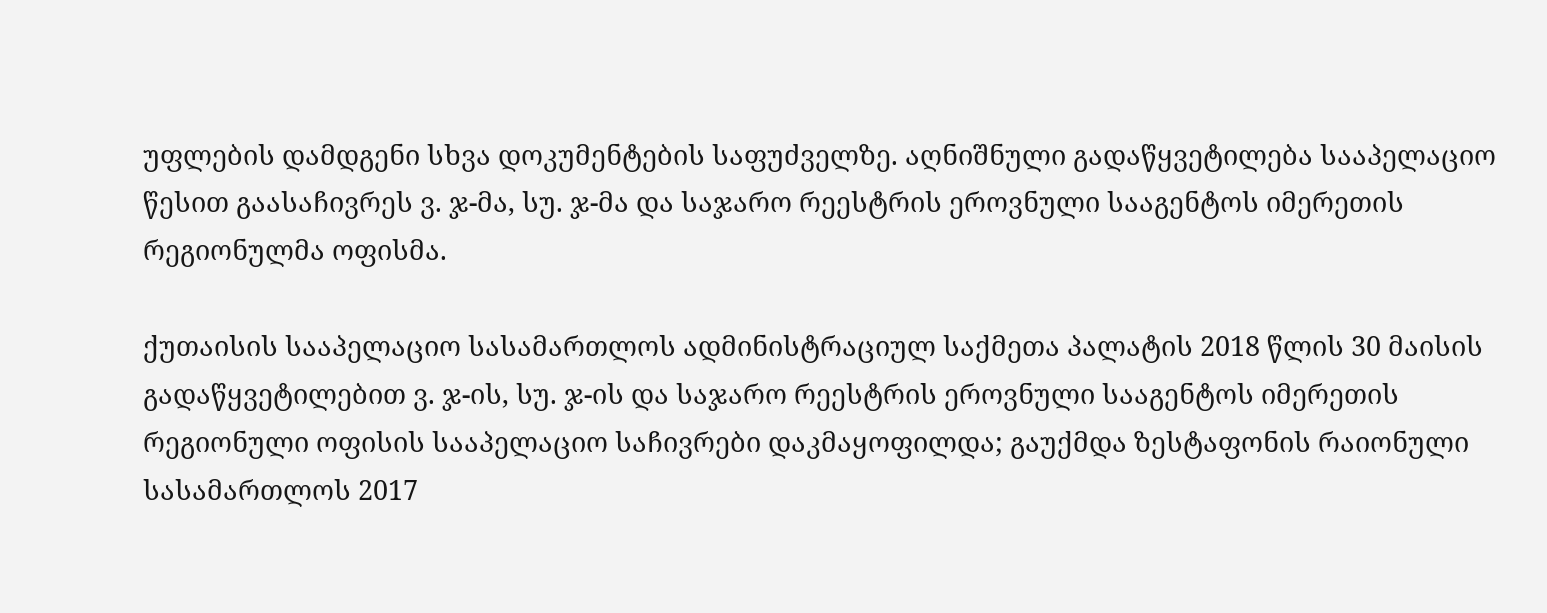უფლების დამდგენი სხვა დოკუმენტების საფუძველზე. აღნიშნული გადაწყვეტილება სააპელაციო წესით გაასაჩივრეს ვ. ჯ-მა, სუ. ჯ-მა და საჯარო რეესტრის ეროვნული სააგენტოს იმერეთის რეგიონულმა ოფისმა.

ქუთაისის სააპელაციო სასამართლოს ადმინისტრაციულ საქმეთა პალატის 2018 წლის 30 მაისის გადაწყვეტილებით ვ. ჯ-ის, სუ. ჯ-ის და საჯარო რეესტრის ეროვნული სააგენტოს იმერეთის რეგიონული ოფისის სააპელაციო საჩივრები დაკმაყოფილდა; გაუქმდა ზესტაფონის რაიონული სასამართლოს 2017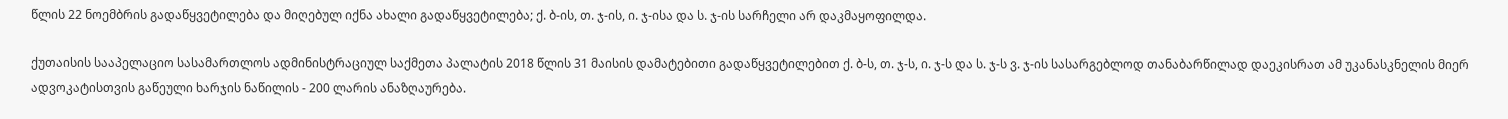წლის 22 ნოემბრის გადაწყვეტილება და მიღებულ იქნა ახალი გადაწყვეტილება; ქ. ბ-ის, თ. ჯ-ის, ი. ჯ-ისა და ს. ჯ-ის სარჩელი არ დაკმაყოფილდა.

ქუთაისის სააპელაციო სასამართლოს ადმინისტრაციულ საქმეთა პალატის 2018 წლის 31 მაისის დამატებითი გადაწყვეტილებით ქ. ბ-ს, თ. ჯ-ს, ი. ჯ-ს და ს. ჯ-ს ვ. ჯ-ის სასარგებლოდ თანაბარწილად დაეკისრათ ამ უკანასკნელის მიერ ადვოკატისთვის გაწეული ხარჯის ნაწილის - 200 ლარის ანაზღაურება.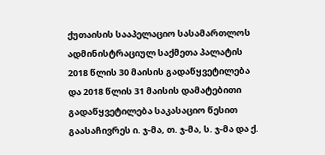ქუთაისის სააპელაციო სასამართლოს ადმინისტრაციულ საქმეთა პალატის 2018 წლის 30 მაისის გადაწყვეტილება და 2018 წლის 31 მაისის დამატებითი გადაწყვეტილება საკასაციო წესით გაასაჩივრეს ი. ჯ-მა, თ. ჯ-მა, ს. ჯ-მა და ქ.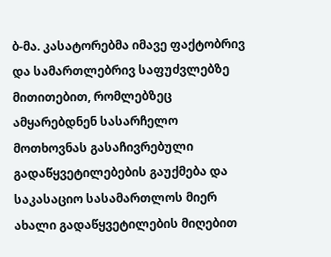ბ-მა. კასატორებმა იმავე ფაქტობრივ და სამართლებრივ საფუძვლებზე მითითებით, რომლებზეც ამყარებდნენ სასარჩელო მოთხოვნას გასაჩივრებული გადაწყვეტილებების გაუქმება და საკასაციო სასამართლოს მიერ ახალი გადაწყვეტილების მიღებით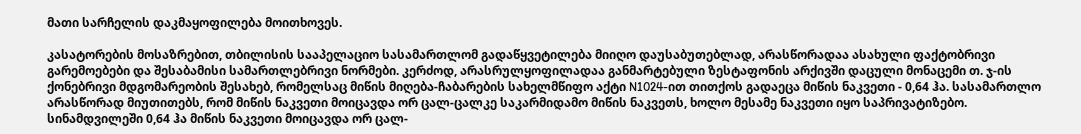მათი სარჩელის დაკმაყოფილება მოითხოვეს.

კასატორების მოსაზრებით, თბილისის სააპელაციო სასამართლომ გადაწყვეტილება მიიღო დაუსაბუთებლად, არასწორადაა ასახული ფაქტობრივი გარემოებები და შესაბამისი სამართლებრივი ნორმები. კერძოდ, არასრულყოფილადაა განმარტებული ზესტაფონის არქივში დაცული მონაცემი თ. ჯ-ის ქონებრივი მდგომარეობის შესახებ, რომელსაც მიწის მიღება-ჩაბარების სახელმწიფო აქტი N1024-ით თითქოს გადაეცა მიწის ნაკვეთი - 0,64 ჰა. სასამართლო არასწორად მიუთითებს, რომ მიწის ნაკვეთი მოიცავდა ორ ცალ-ცალკე საკარმიდამო მიწის ნაკვეთს, ხოლო მესამე ნაკვეთი იყო საპრივატიზებო. სინამდვილეში 0,64 ჰა მიწის ნაკვეთი მოიცავდა ორ ცალ-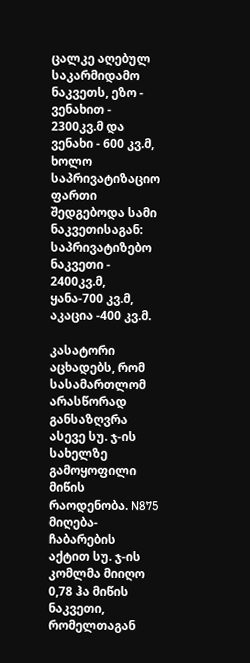ცალკე აღებულ საკარმიდამო ნაკვეთს, ეზო - ვენახით - 2300კვ.მ და ვენახი - 600 კვ.მ, ხოლო საპრივატიზაციო ფართი შედგებოდა სამი ნაკვეთისაგან: საპრივატიზებო ნაკვეთი - 2400კვ.მ, ყანა-700 კვ.მ, აკაცია -400 კვ.მ.

კასატორი აცხადებს, რომ სასამართლომ არასწორად განსაზღვრა ასევე სუ. ჯ-ის სახელზე გამოყოფილი მიწის რაოდენობა. N875 მიღება-ჩაბარების აქტით სუ. ჯ-ის კომლმა მიიღო 0,78 ჰა მიწის ნაკვეთი, რომელთაგან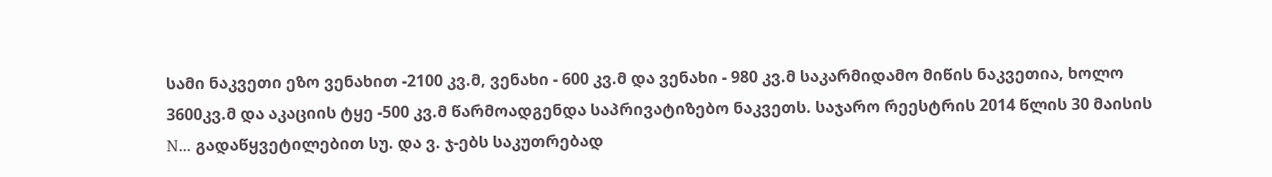სამი ნაკვეთი ეზო ვენახით -2100 კვ.მ, ვენახი - 600 კვ.მ და ვენახი - 980 კვ.მ საკარმიდამო მიწის ნაკვეთია, ხოლო 3600კვ.მ და აკაციის ტყე -500 კვ.მ წარმოადგენდა საპრივატიზებო ნაკვეთს. საჯარო რეესტრის 2014 წლის 30 მაისის N... გადაწყვეტილებით სუ. და ვ. ჯ-ებს საკუთრებად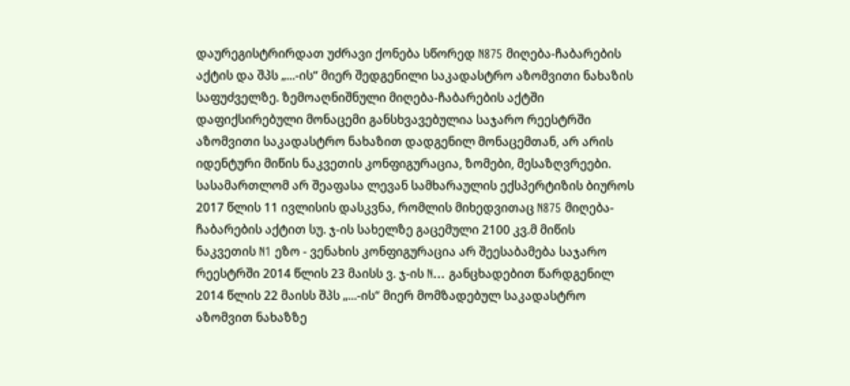დაურეგისტრირდათ უძრავი ქონება სწორედ N875 მიღება-ჩაბარების აქტის და შპს „...-ის“ მიერ შედგენილი საკადასტრო აზომვითი ნახაზის საფუძველზე. ზემოაღნიშნული მიღება-ჩაბარების აქტში დაფიქსირებული მონაცემი განსხვავებულია საჯარო რეესტრში აზომვითი საკადასტრო ნახაზით დადგენილ მონაცემთან, არ არის იდენტური მიწის ნაკვეთის კონფიგურაცია, ზომები, მესაზღვრეები. სასამართლომ არ შეაფასა ლევან სამხარაულის ექსპერტიზის ბიუროს 2017 წლის 11 ივლისის დასკვნა, რომლის მიხედვითაც N875 მიღება-ჩაბარების აქტით სუ. ჯ-ის სახელზე გაცემული 2100 კვ.მ მიწის ნაკვეთის N1 ეზო - ვენახის კონფიგურაცია არ შეესაბამება საჯარო რეესტრში 2014 წლის 23 მაისს ვ. ჯ-ის N... განცხადებით წარდგენილ 2014 წლის 22 მაისს შპს „...-ის“ მიერ მომზადებულ საკადასტრო აზომვით ნახაზზე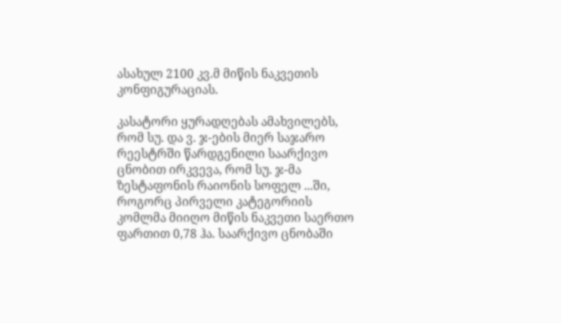ასახულ 2100 კვ.მ მიწის ნაკვეთის კონფიგურაციას.

კასატორი ყურადღებას ამახვილებს, რომ სუ. და ვ. ჯ-ების მიერ საჯარო რეესტრში წარდგენილი საარქივო ცნობით ირკვევა, რომ სუ. ჯ-მა ზესტაფონის რაიონის სოფელ ...ში, როგორც პირველი კატეგორიის კომლმა მიიღო მიწის ნაკვეთი საერთო ფართით 0,78 ჰა. საარქივო ცნობაში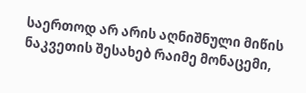საერთოდ არ არის აღნიშნული მიწის ნაკვეთის შესახებ რაიმე მონაცემი,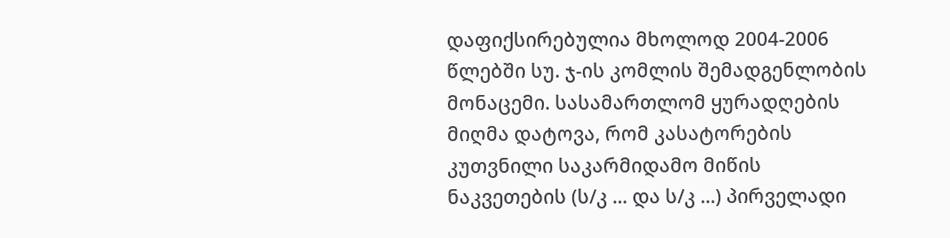დაფიქსირებულია მხოლოდ 2004-2006 წლებში სუ. ჯ-ის კომლის შემადგენლობის მონაცემი. სასამართლომ ყურადღების მიღმა დატოვა, რომ კასატორების კუთვნილი საკარმიდამო მიწის ნაკვეთების (ს/კ ... და ს/კ ...) პირველადი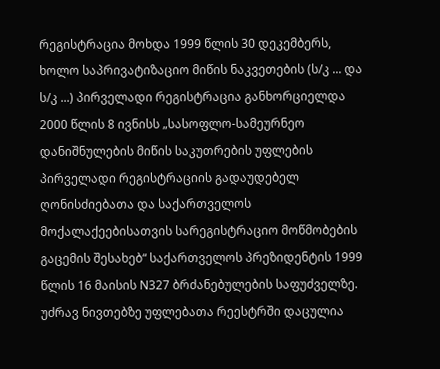რეგისტრაცია მოხდა 1999 წლის 30 დეკემბერს, ხოლო საპრივატიზაციო მიწის ნაკვეთების (ს/კ ... და ს/კ ...) პირველადი რეგისტრაცია განხორციელდა 2000 წლის 8 ივნისს „სასოფლო-სამეურნეო დანიშნულების მიწის საკუთრების უფლების პირველადი რეგისტრაციის გადაუდებელ ღონისძიებათა და საქართველოს მოქალაქეებისათვის სარეგისტრაციო მოწმობების გაცემის შესახებ“ საქართველოს პრეზიდენტის 1999 წლის 16 მაისის N327 ბრძანებულების საფუძველზე. უძრავ ნივთებზე უფლებათა რეესტრში დაცულია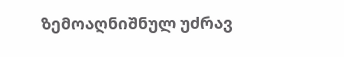ზემოაღნიშნულ უძრავ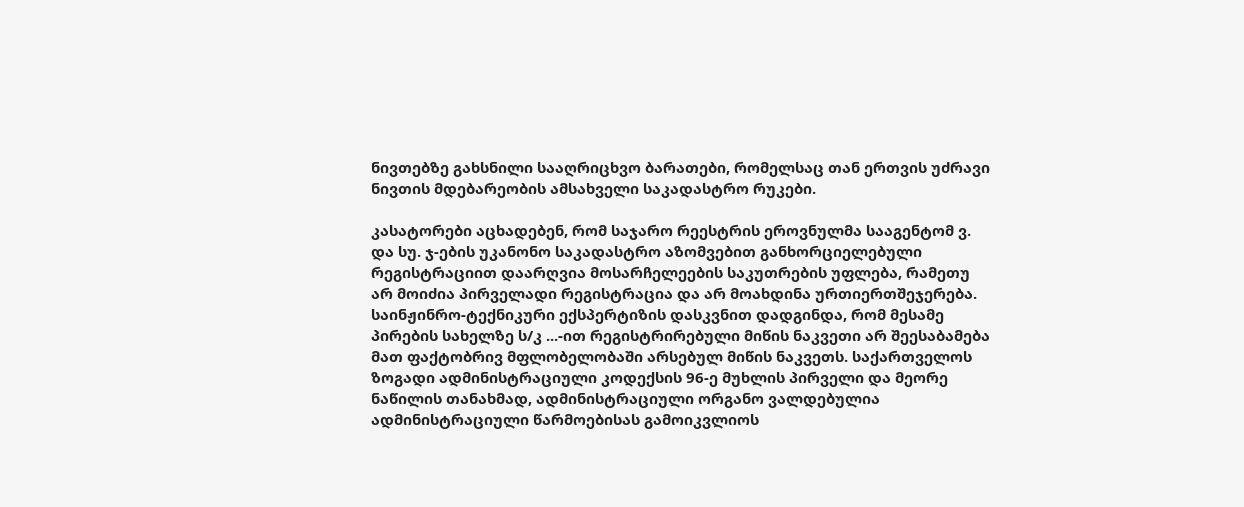ნივთებზე გახსნილი სააღრიცხვო ბარათები, რომელსაც თან ერთვის უძრავი ნივთის მდებარეობის ამსახველი საკადასტრო რუკები.

კასატორები აცხადებენ, რომ საჯარო რეესტრის ეროვნულმა სააგენტომ ვ. და სუ. ჯ-ების უკანონო საკადასტრო აზომვებით განხორციელებული რეგისტრაციით დაარღვია მოსარჩელეების საკუთრების უფლება, რამეთუ არ მოიძია პირველადი რეგისტრაცია და არ მოახდინა ურთიერთშეჯერება. საინჟინრო-ტექნიკური ექსპერტიზის დასკვნით დადგინდა, რომ მესამე პირების სახელზე ს/კ ...-ით რეგისტრირებული მიწის ნაკვეთი არ შეესაბამება მათ ფაქტობრივ მფლობელობაში არსებულ მიწის ნაკვეთს. საქართველოს ზოგადი ადმინისტრაციული კოდექსის 96-ე მუხლის პირველი და მეორე ნაწილის თანახმად, ადმინისტრაციული ორგანო ვალდებულია ადმინისტრაციული წარმოებისას გამოიკვლიოს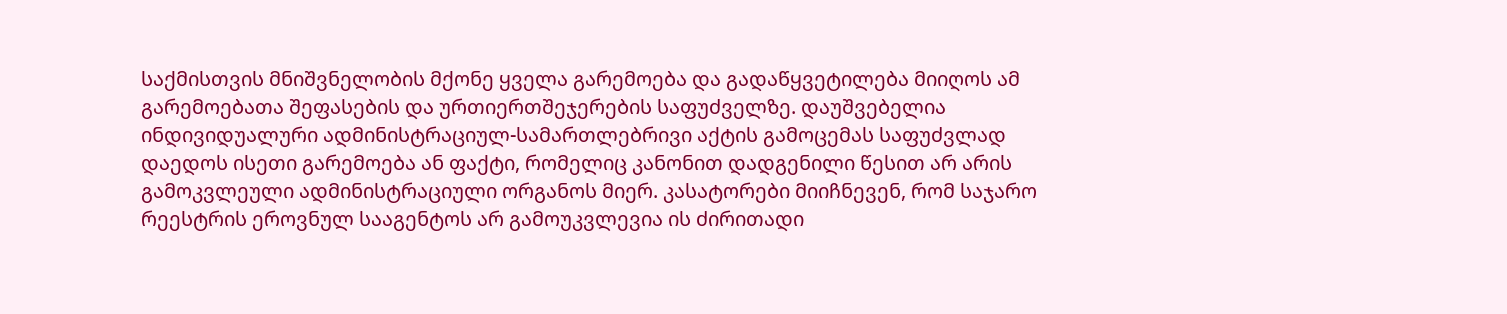საქმისთვის მნიშვნელობის მქონე ყველა გარემოება და გადაწყვეტილება მიიღოს ამ გარემოებათა შეფასების და ურთიერთშეჯერების საფუძველზე. დაუშვებელია ინდივიდუალური ადმინისტრაციულ-სამართლებრივი აქტის გამოცემას საფუძვლად დაედოს ისეთი გარემოება ან ფაქტი, რომელიც კანონით დადგენილი წესით არ არის გამოკვლეული ადმინისტრაციული ორგანოს მიერ. კასატორები მიიჩნევენ, რომ საჯარო რეესტრის ეროვნულ სააგენტოს არ გამოუკვლევია ის ძირითადი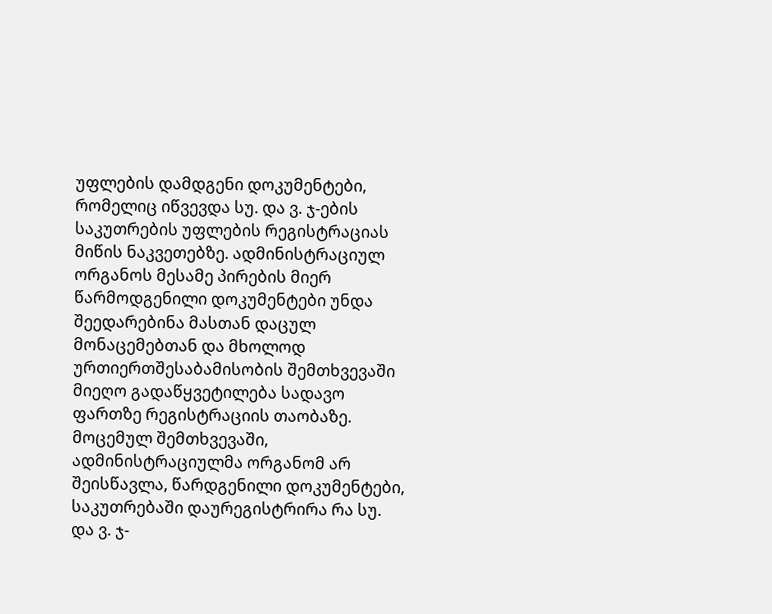უფლების დამდგენი დოკუმენტები, რომელიც იწვევდა სუ. და ვ. ჯ-ების საკუთრების უფლების რეგისტრაციას მიწის ნაკვეთებზე. ადმინისტრაციულ ორგანოს მესამე პირების მიერ წარმოდგენილი დოკუმენტები უნდა შეედარებინა მასთან დაცულ მონაცემებთან და მხოლოდ ურთიერთშესაბამისობის შემთხვევაში მიეღო გადაწყვეტილება სადავო ფართზე რეგისტრაციის თაობაზე. მოცემულ შემთხვევაში, ადმინისტრაციულმა ორგანომ არ შეისწავლა, წარდგენილი დოკუმენტები, საკუთრებაში დაურეგისტრირა რა სუ. და ვ. ჯ-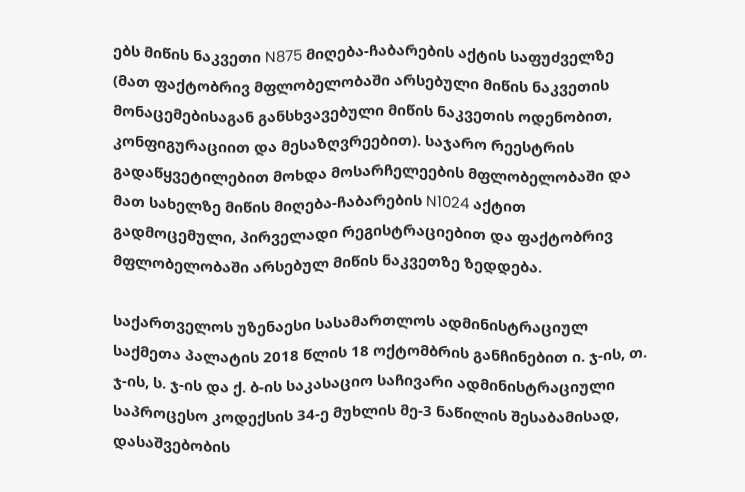ებს მიწის ნაკვეთი N875 მიღება-ჩაბარების აქტის საფუძველზე (მათ ფაქტობრივ მფლობელობაში არსებული მიწის ნაკვეთის მონაცემებისაგან განსხვავებული მიწის ნაკვეთის ოდენობით, კონფიგურაციით და მესაზღვრეებით). საჯარო რეესტრის გადაწყვეტილებით მოხდა მოსარჩელეების მფლობელობაში და მათ სახელზე მიწის მიღება-ჩაბარების N1024 აქტით გადმოცემული, პირველადი რეგისტრაციებით და ფაქტობრივ მფლობელობაში არსებულ მიწის ნაკვეთზე ზედდება.

საქართველოს უზენაესი სასამართლოს ადმინისტრაციულ საქმეთა პალატის 2018 წლის 18 ოქტომბრის განჩინებით ი. ჯ-ის, თ. ჯ-ის, ს. ჯ-ის და ქ. ბ-ის საკასაციო საჩივარი ადმინისტრაციული საპროცესო კოდექსის 34-ე მუხლის მე-3 ნაწილის შესაბამისად, დასაშვებობის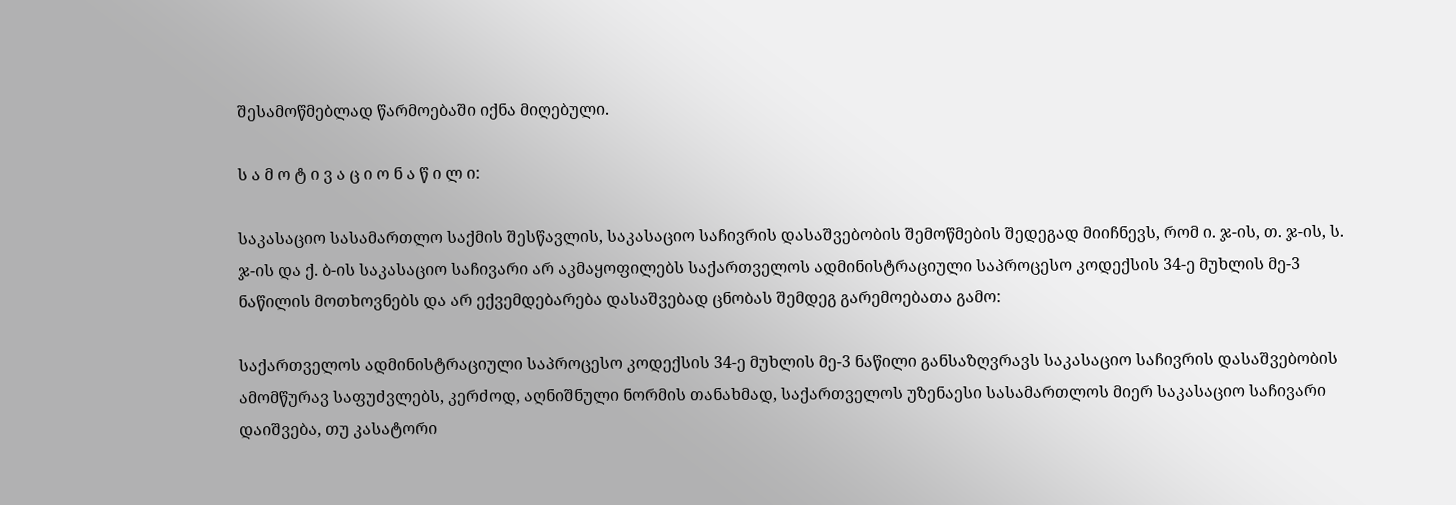შესამოწმებლად წარმოებაში იქნა მიღებული.

ს ა მ ო ტ ი ვ ა ც ი ო ნ ა წ ი ლ ი:

საკასაციო სასამართლო საქმის შესწავლის, საკასაციო საჩივრის დასაშვებობის შემოწმების შედეგად მიიჩნევს, რომ ი. ჯ-ის, თ. ჯ-ის, ს. ჯ-ის და ქ. ბ-ის საკასაციო საჩივარი არ აკმაყოფილებს საქართველოს ადმინისტრაციული საპროცესო კოდექსის 34-ე მუხლის მე-3 ნაწილის მოთხოვნებს და არ ექვემდებარება დასაშვებად ცნობას შემდეგ გარემოებათა გამო:

საქართველოს ადმინისტრაციული საპროცესო კოდექსის 34-ე მუხლის მე-3 ნაწილი განსაზღვრავს საკასაციო საჩივრის დასაშვებობის ამომწურავ საფუძვლებს, კერძოდ, აღნიშნული ნორმის თანახმად, საქართველოს უზენაესი სასამართლოს მიერ საკასაციო საჩივარი დაიშვება, თუ კასატორი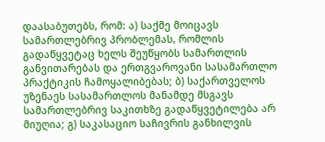დაასაბუთებს, რომ: ა) საქმე მოიცავს სამართლებრივ პრობლემას, რომლის გადაწყვეტაც ხელს შეუწყობს სამართლის განვითარებას და ერთგვაროვანი სასამართლო პრაქტიკის ჩამოყალიბებას; ბ) საქართველოს უზენაეს სასამართლოს მანამდე მსგავს სამართლებრივ საკითხზე გადაწყვეტილება არ მიუღია; გ) საკასაციო საჩივრის განხილვის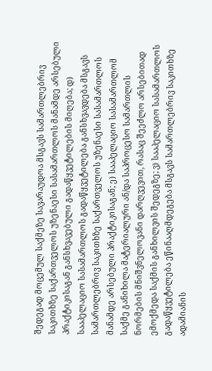შედეგად მოცემულ საქმეზე სავარაუდოა მსგავს სამართლებრივ საკითხზე საქართველოს უზენაესი სასამართლოს მანამდე არსებული პრაქტიკისაგან განსხვავებული გადაწყვეტილების მიღება; დ) სააპელაციო სასამართლოს გადაწყვეტილება განსხვავდება მსგავს სამართლებრივ საკითხზე საქართველოს უზენაესი სასამართლოს მანამდე არსებული პრაქტიკისაგან; ე) სააპელაციო სასამართლომ საქმე განიხილა მატერიალური ან/და საპროცესო სამართლის ნორმების მნიშვნელოვანი დარღვევით, რასაც შეეძლო არსებითად ემოქმედა საქმის განხილვის შედეგზე; ვ) სააპელაციო სასამართლოს გადაწყვეტილება ეწინააღმდეგება მსგავს სამართლებრივ საკითხზე ადამიანის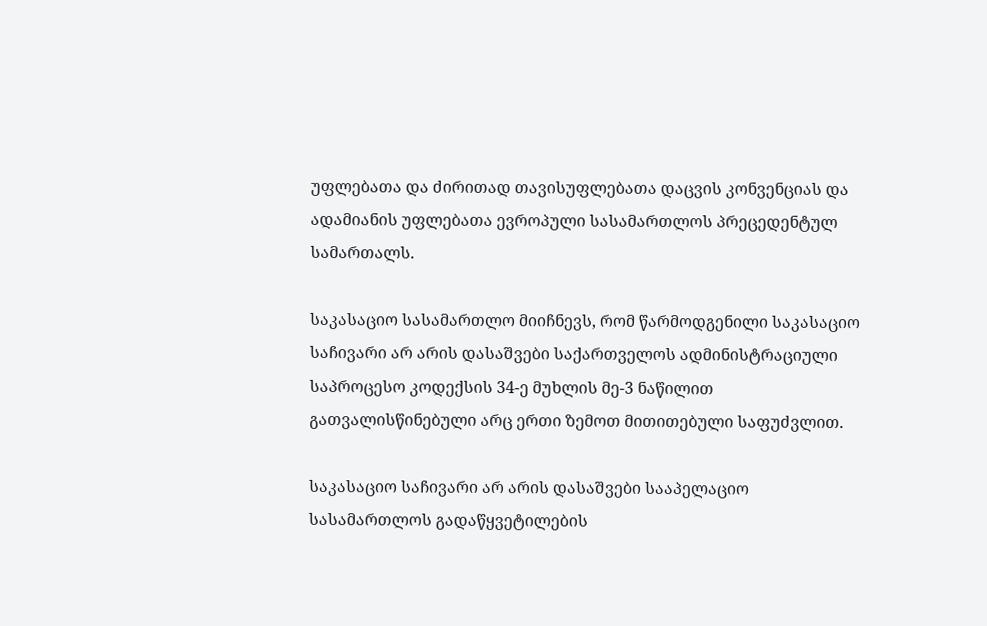უფლებათა და ძირითად თავისუფლებათა დაცვის კონვენციას და ადამიანის უფლებათა ევროპული სასამართლოს პრეცედენტულ სამართალს.

საკასაციო სასამართლო მიიჩნევს, რომ წარმოდგენილი საკასაციო საჩივარი არ არის დასაშვები საქართველოს ადმინისტრაციული საპროცესო კოდექსის 34-ე მუხლის მე-3 ნაწილით გათვალისწინებული არც ერთი ზემოთ მითითებული საფუძვლით.

საკასაციო საჩივარი არ არის დასაშვები სააპელაციო სასამართლოს გადაწყვეტილების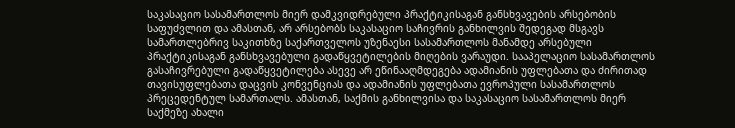საკასაციო სასამართლოს მიერ დამკვიდრებული პრაქტიკისაგან განსხვავების არსებობის საფუძვლით და ამასთან, არ არსებობს საკასაციო საჩივრის განხილვის შედეგად მსგავს სამართლებრივ საკითხზე საქართველოს უზენაესი სასამართლოს მანამდე არსებული პრაქტიკისაგან განსხვავებული გადაწყვეტილების მიღების ვარაუდი. სააპელაციო სასამართლოს გასაჩივრებული გადაწყვეტილება ასევე არ ეწინააღმდეგება ადამიანის უფლებათა და ძირითად თავისუფლებათა დაცვის კონვენციას და ადამიანის უფლებათა ევროპული სასამართლოს პრეცედენტულ სამართალს. ამასთან, საქმის განხილვისა და საკასაციო სასამართლოს მიერ საქმეზე ახალი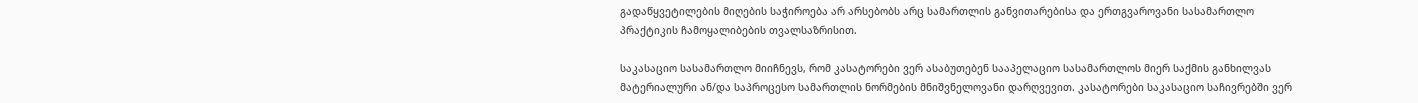გადაწყვეტილების მიღების საჭიროება არ არსებობს არც სამართლის განვითარებისა და ერთგვაროვანი სასამართლო პრაქტიკის ჩამოყალიბების თვალსაზრისით.

საკასაციო სასამართლო მიიჩნევს, რომ კასატორები ვერ ასაბუთებენ სააპელაციო სასამართლოს მიერ საქმის განხილვას მატერიალური ან/და საპროცესო სამართლის ნორმების მნიშვნელოვანი დარღვევით. კასატორები საკასაციო საჩივრებში ვერ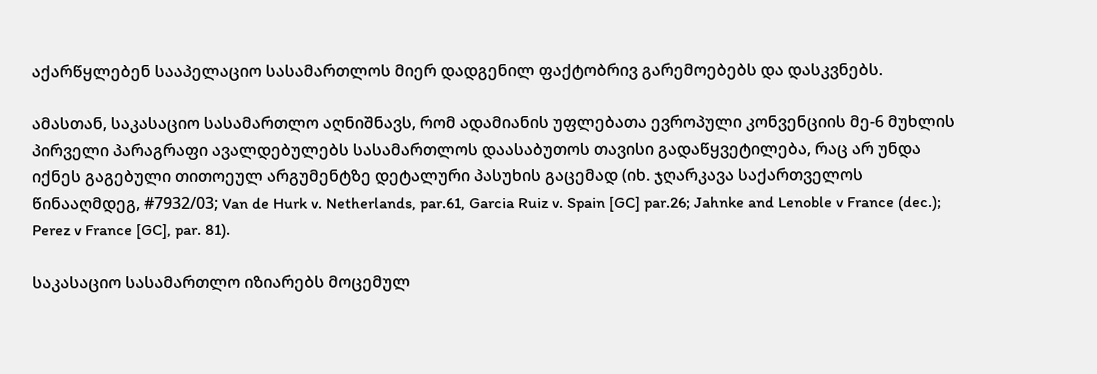აქარწყლებენ სააპელაციო სასამართლოს მიერ დადგენილ ფაქტობრივ გარემოებებს და დასკვნებს.

ამასთან, საკასაციო სასამართლო აღნიშნავს, რომ ადამიანის უფლებათა ევროპული კონვენციის მე-6 მუხლის პირველი პარაგრაფი ავალდებულებს სასამართლოს დაასაბუთოს თავისი გადაწყვეტილება, რაც არ უნდა იქნეს გაგებული თითოეულ არგუმენტზე დეტალური პასუხის გაცემად (იხ. ჯღარკავა საქართველოს წინააღმდეგ, #7932/03; Van de Hurk v. Netherlands, par.61, Garcia Ruiz v. Spain [GC] par.26; Jahnke and Lenoble v France (dec.); Perez v France [GC], par. 81).

საკასაციო სასამართლო იზიარებს მოცემულ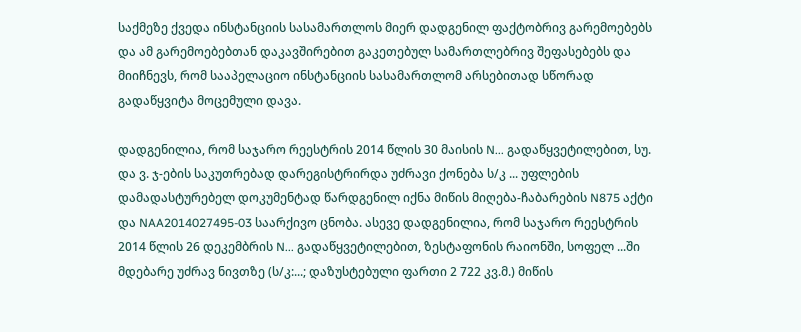საქმეზე ქვედა ინსტანციის სასამართლოს მიერ დადგენილ ფაქტობრივ გარემოებებს და ამ გარემოებებთან დაკავშირებით გაკეთებულ სამართლებრივ შეფასებებს და მიიჩნევს, რომ სააპელაციო ინსტანციის სასამართლომ არსებითად სწორად გადაწყვიტა მოცემული დავა.

დადგენილია, რომ საჯარო რეესტრის 2014 წლის 30 მაისის N... გადაწყვეტილებით, სუ. და ვ. ჯ-ების საკუთრებად დარეგისტრირდა უძრავი ქონება ს/კ ... უფლების დამადასტურებელ დოკუმენტად წარდგენილ იქნა მიწის მიღება-ჩაბარების N875 აქტი და NAA2014027495-03 საარქივო ცნობა. ასევე დადგენილია, რომ საჯარო რეესტრის 2014 წლის 26 დეკემბრის N... გადაწყვეტილებით, ზესტაფონის რაიონში, სოფელ ...ში მდებარე უძრავ ნივთზე (ს/კ:...; დაზუსტებული ფართი 2 722 კვ.მ.) მიწის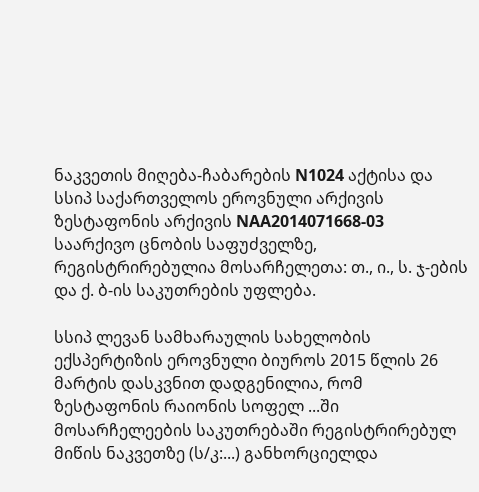ნაკვეთის მიღება-ჩაბარების N1024 აქტისა და სსიპ საქართველოს ეროვნული არქივის ზესტაფონის არქივის NAA2014071668-03 საარქივო ცნობის საფუძველზე, რეგისტრირებულია მოსარჩელეთა: თ., ი., ს. ჯ-ების და ქ. ბ-ის საკუთრების უფლება.

სსიპ ლევან სამხარაულის სახელობის ექსპერტიზის ეროვნული ბიუროს 2015 წლის 26 მარტის დასკვნით დადგენილია, რომ ზესტაფონის რაიონის სოფელ ...ში მოსარჩელეების საკუთრებაში რეგისტრირებულ მიწის ნაკვეთზე (ს/კ:...) განხორციელდა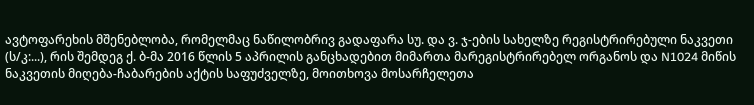ავტოფარეხის მშენებლობა, რომელმაც ნაწილობრივ გადაფარა სუ. და ვ. ჯ-ების სახელზე რეგისტრირებული ნაკვეთი (ს/კ:...), რის შემდეგ ქ. ბ-მა 2016 წლის 5 აპრილის განცხადებით მიმართა მარეგისტრირებელ ორგანოს და N1024 მიწის ნაკვეთის მიღება-ჩაბარების აქტის საფუძველზე, მოითხოვა მოსარჩელეთა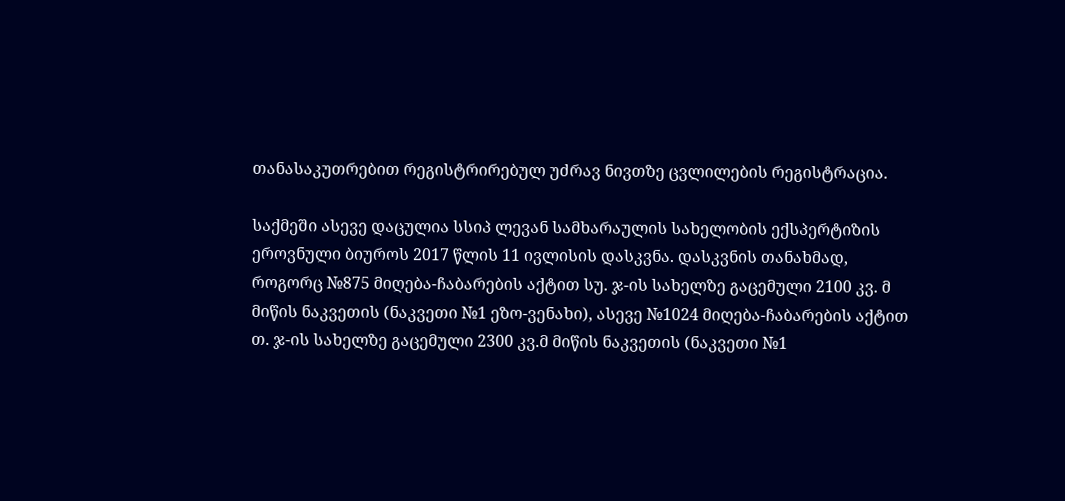თანასაკუთრებით რეგისტრირებულ უძრავ ნივთზე ცვლილების რეგისტრაცია.

საქმეში ასევე დაცულია სსიპ ლევან სამხარაულის სახელობის ექსპერტიზის ეროვნული ბიუროს 2017 წლის 11 ივლისის დასკვნა. დასკვნის თანახმად, როგორც №875 მიღება-ჩაბარების აქტით სუ. ჯ-ის სახელზე გაცემული 2100 კვ. მ მიწის ნაკვეთის (ნაკვეთი №1 ეზო-ვენახი), ასევე №1024 მიღება-ჩაბარების აქტით თ. ჯ-ის სახელზე გაცემული 2300 კვ.მ მიწის ნაკვეთის (ნაკვეთი №1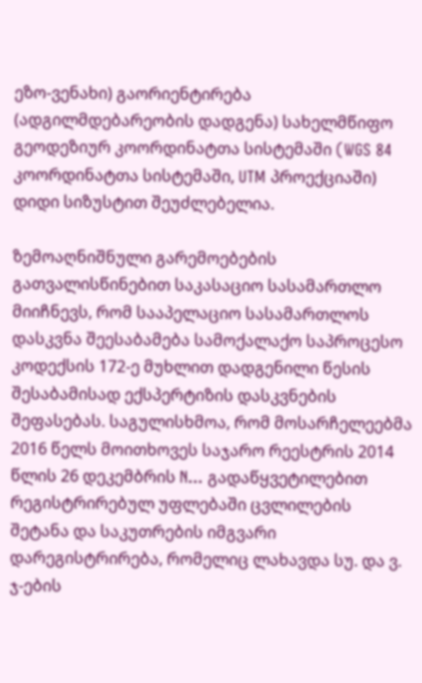ეზო-ვენახი) გაორიენტირება (ადგილმდებარეობის დადგენა) სახელმწიფო გეოდეზიურ კოორდინატთა სისტემაში (WGS 84 კოორდინატთა სისტემაში, UTM პროექციაში) დიდი სიზუსტით შეუძლებელია.

ზემოაღნიშნული გარემოებების გათვალისწინებით საკასაციო სასამართლო მიიჩნევს, რომ სააპელაციო სასამართლოს დასკვნა შეესაბამება სამოქალაქო საპროცესო კოდექსის 172-ე მუხლით დადგენილი წესის შესაბამისად ექსპერტიზის დასკვნების შეფასებას. საგულისხმოა, რომ მოსარჩელეებმა 2016 წელს მოითხოვეს საჯარო რეესტრის 2014 წლის 26 დეკემბრის N... გადაწყვეტილებით რეგისტრირებულ უფლებაში ცვლილების შეტანა და საკუთრების იმგვარი დარეგისტრირება, რომელიც ლახავდა სუ. და ვ. ჯ-ების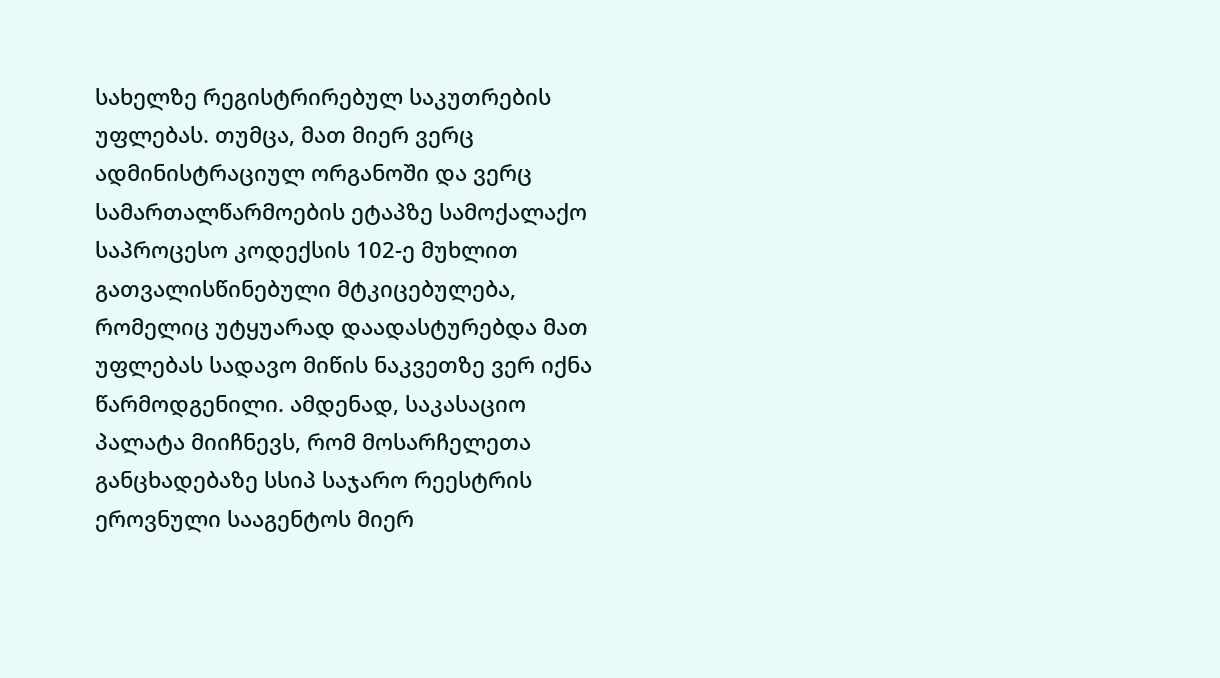სახელზე რეგისტრირებულ საკუთრების უფლებას. თუმცა, მათ მიერ ვერც ადმინისტრაციულ ორგანოში და ვერც სამართალწარმოების ეტაპზე სამოქალაქო საპროცესო კოდექსის 102-ე მუხლით გათვალისწინებული მტკიცებულება, რომელიც უტყუარად დაადასტურებდა მათ უფლებას სადავო მიწის ნაკვეთზე ვერ იქნა წარმოდგენილი. ამდენად, საკასაციო პალატა მიიჩნევს, რომ მოსარჩელეთა განცხადებაზე სსიპ საჯარო რეესტრის ეროვნული სააგენტოს მიერ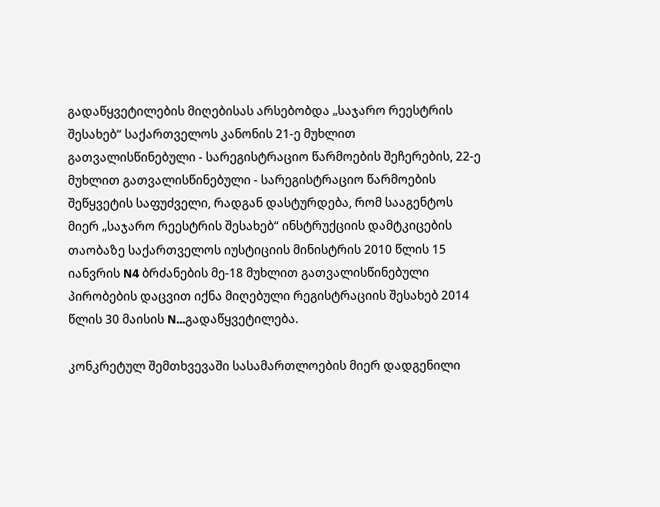გადაწყვეტილების მიღებისას არსებობდა „საჯარო რეესტრის შესახებ“ საქართველოს კანონის 21-ე მუხლით გათვალისწინებული - სარეგისტრაციო წარმოების შეჩერების, 22-ე მუხლით გათვალისწინებული - სარეგისტრაციო წარმოების შეწყვეტის საფუძველი, რადგან დასტურდება, რომ სააგენტოს მიერ „საჯარო რეესტრის შესახებ“ ინსტრუქციის დამტკიცების თაობაზე საქართველოს იუსტიციის მინისტრის 2010 წლის 15 იანვრის N4 ბრძანების მე-18 მუხლით გათვალისწინებული პირობების დაცვით იქნა მიღებული რეგისტრაციის შესახებ 2014 წლის 30 მაისის N...გადაწყვეტილება.

კონკრეტულ შემთხვევაში სასამართლოების მიერ დადგენილი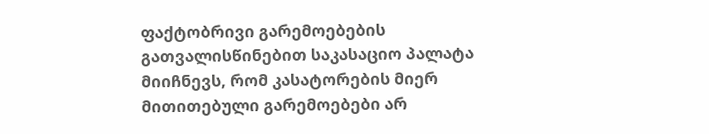ფაქტობრივი გარემოებების გათვალისწინებით საკასაციო პალატა მიიჩნევს, რომ კასატორების მიერ მითითებული გარემოებები არ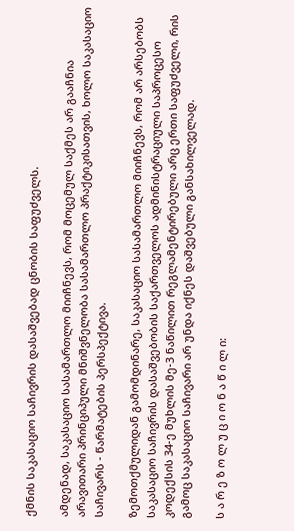ქმნის საკასაციო საჩივრის დასაშვებად ცნობის საფუძველს.

ამდენად, საკასაციო სასამართლო მიიჩნევს, რომ მოცემულ საქმეს არ გააჩნია არავითარი პრინციპული მნიშვნელობა სასამართლო პრაქტიკისათვის, ხოლო საკასაციო საჩივარს - წარმატების პერსპექტივა.

ზემოთქმულიდან გამომდინარე, საკასაციო სასამართლო მიიჩნევს, რომ არ არსებობს საკასაციო საჩივრის დასაშვებობის საქართველოს ადმინისტრაციული საპროცესო კოდექსის 34-ე მუხლის მე-3 ნაწილით რეგლამენტირებული არც ერთი საფუძველი, რის გამოც საკასაციო საჩივარი არ უნდა იქნეს დაშვებული განსახილველად.

ს ა რ ე ზ ო ლ უ ც ი ო ნ ა წ ი ლ ი: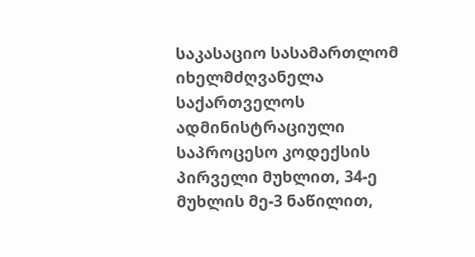საკასაციო სასამართლომ იხელმძღვანელა საქართველოს ადმინისტრაციული საპროცესო კოდექსის პირველი მუხლით, 34-ე მუხლის მე-3 ნაწილით,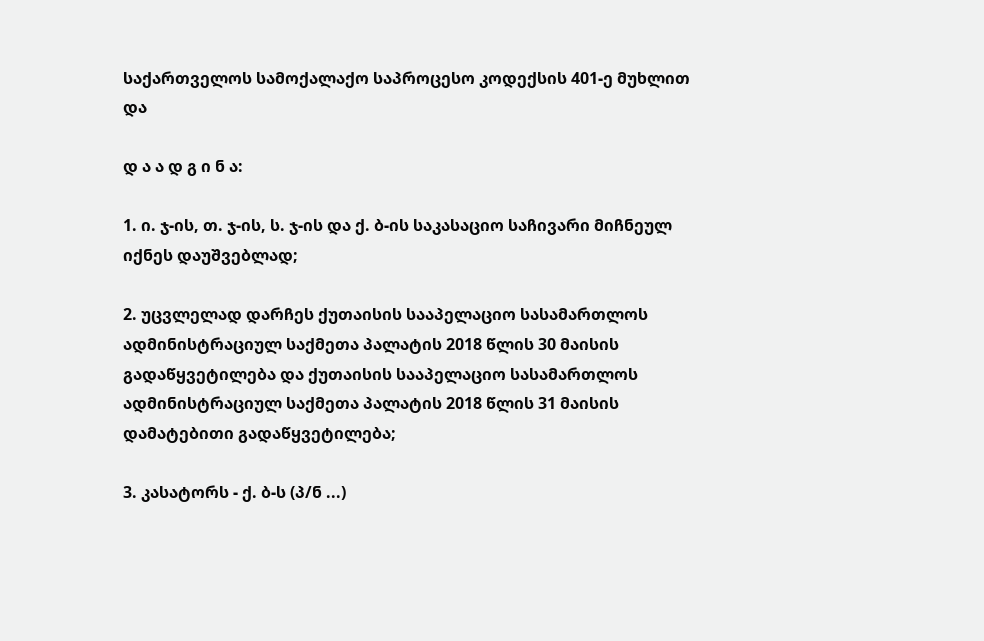საქართველოს სამოქალაქო საპროცესო კოდექსის 401-ე მუხლით და

დ ა ა დ გ ი ნ ა:

1. ი. ჯ-ის, თ. ჯ-ის, ს. ჯ-ის და ქ. ბ-ის საკასაციო საჩივარი მიჩნეულ იქნეს დაუშვებლად;

2. უცვლელად დარჩეს ქუთაისის სააპელაციო სასამართლოს ადმინისტრაციულ საქმეთა პალატის 2018 წლის 30 მაისის გადაწყვეტილება და ქუთაისის სააპელაციო სასამართლოს ადმინისტრაციულ საქმეთა პალატის 2018 წლის 31 მაისის დამატებითი გადაწყვეტილება;

3. კასატორს - ქ. ბ-ს (პ/ნ ...)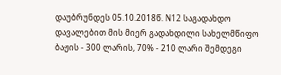დაუბრუნდეს 05.10.2018წ. N12 საგადახდო დავალებით მის მიერ გადახდილი სახელმწიფო ბაჟის - 300 ლარის, 70% - 210 ლარი შემდეგი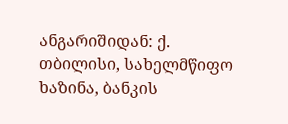ანგარიშიდან: ქ. თბილისი, სახელმწიფო ხაზინა, ბანკის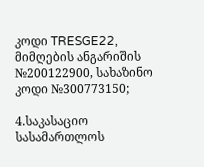კოდი TRESGE22, მიმღების ანგარიშის №200122900, სახაზინო კოდი №300773150;

4.საკასაციო სასამართლოს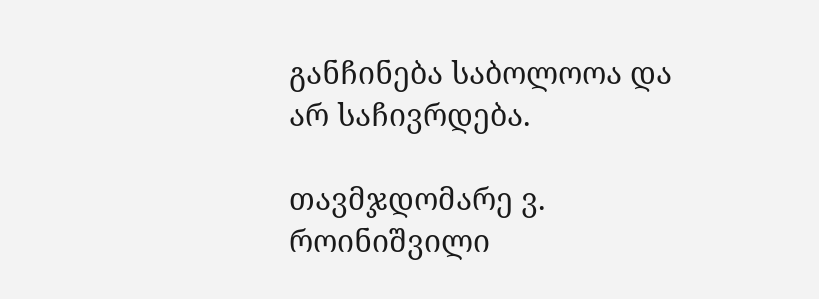განჩინება საბოლოოა და არ საჩივრდება.

თავმჯდომარე ვ. როინიშვილი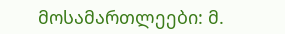მოსამართლეები: მ.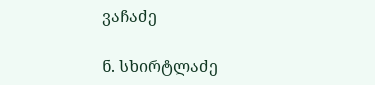ვაჩაძე

ნ. სხირტლაძე